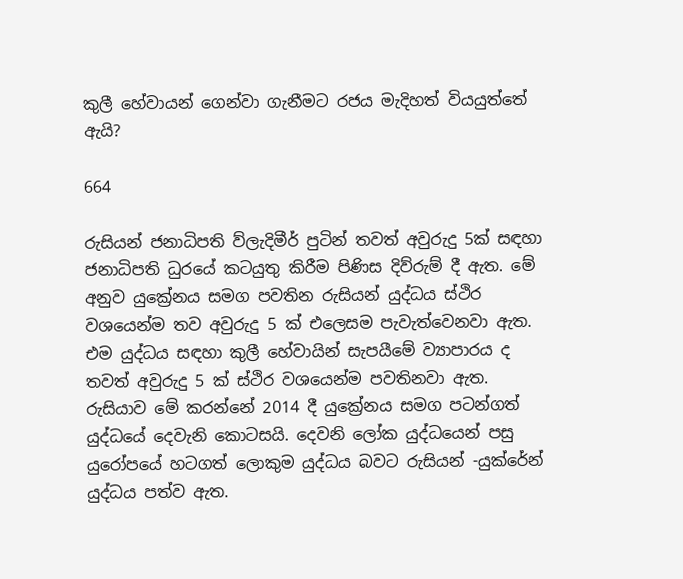කුලී හේවායන් ගෙන්වා ගැනීමට රජය මැදිහත් වියයුත්තේ ඇයි?

664

රුසියන් ජනාධිපති ව්ලැදිමීර් පුටින් තවත් අවුරුදු 5ක් සඳහා ජනාධිපති ධුරයේ කටයුතු කිරීම පිණිස දිව්රුම් දී ඇත. මේ අනුව යුක්‍රේනය සමග පවතින රුසියන් යුද්ධය ස්ථිර වශයෙන්ම තව අවුරුදු 5 ක් එලෙසම පැවැත්වෙනවා ඇත. එම යුද්ධය සඳහා කුලී හේවායින් සැපයීමේ ව්‍යාපාරය ද තවත් අවුරුදු 5 ක් ස්ථිර වශයෙන්ම පවතිනවා ඇත. රුසියාව මේ කරන්නේ 2014 දී යුක්‍රේනය සමග පටන්ගත් යුද්ධයේ දෙවැනි කොටසයි. දෙවනි ලෝක යුද්ධයෙන් පසු යුරෝපයේ හටගත් ලොකුම යුද්ධය බවට රුසියන් -යුක්රේන් යුද්ධය පත්ව ඇත.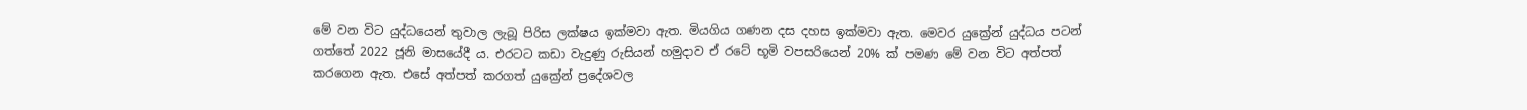මේ වන විට යුද්ධයෙන් තුවාල ලැබූ පිරිස ලක්ෂය ඉක්මවා ඇත. මියගිය ගණන දස දහස ඉක්මවා ඇත. මෙවර යුක්‍රේන් යුද්ධය පටන් ගත්තේ 2022 ජූනි මාසයේදී ය. එරටට කඩා වැදුණු රුසියන් හමුදාව ඒ රටේ භූමි වපසරියෙන් 20% ක් පමණ මේ වන විට අත්පත් කරගෙන ඇත. එසේ අත්පත් කරගත් යුක්‍රේන් ප්‍රදේශවල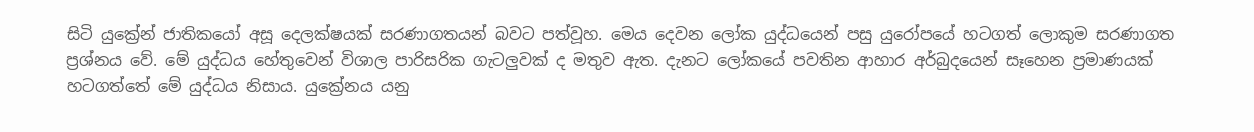සිටි යුක්‍රේන් ජාතිකයෝ අසූ දෙලක්ෂයක් සරණාගතයන් බවට පත්වූහ. මෙය දෙවන ලෝක යුද්ධයෙන් පසු යුරෝපයේ හටගත් ලොකුම සරණාගත ප්‍රශ්නය වේ. මේ යුද්ධය හේතුවෙන් විශාල පාරිසරික ගැටලුවක් ද මතුව ඇත. දැනට ලෝකයේ පවතින ආහාර අර්බුදයෙන් සෑහෙන ප්‍රමාණයක් හටගත්තේ මේ යුද්ධය නිසාය. යුක්‍රේනය යනු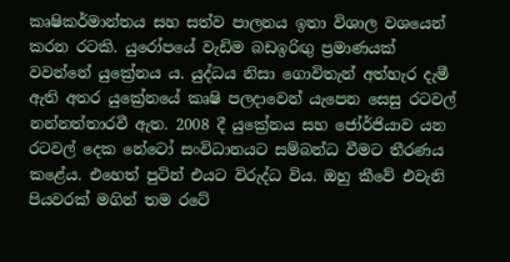කෘෂිකර්මාන්තය සහ සත්ව පාලනය ඉතා විශාල වශයෙන් කරන රටකි. යුරෝපයේ වැඩිම බඩඉරිඟු ප්‍රමාණයක් වවන්නේ යුක්‍රේනය ය. යුද්ධය නිසා ගොවිතැන් අත්හැර දැමී ඇති අතර යුක්‍රේනයේ කෘෂි පලදාවෙන් යැපෙන සෙසු රටවල් නන්නත්තාරවී ඇත. 2008 දී යුක්‍රේනය සහ ජෝර්ජියාව යන රටවල් දෙක නේටෝ සංවිධානයට සම්බන්ධ වීමට තීරණය කළේය. එහෙත් පුටින් එයට විරුද්ධ විය. ඔහු කීවේ එවැනි පියවරක් මගින් තම රටේ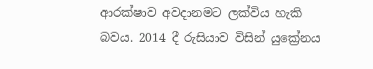ආරක්ෂාව අවදානමට ලක්විය හැකි බවය. 2014 දී රුසියාව විසින් යුක්‍රේනය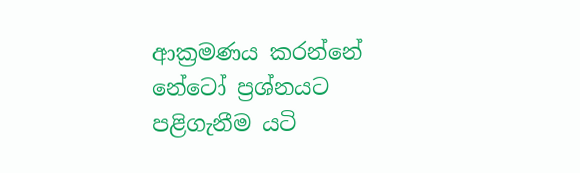ආක්‍රමණය කරන්නේ නේටෝ ප්‍රශ්නයට පළිගැනීම යටි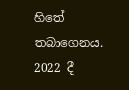හිතේ තබාගෙනය. 2022 දී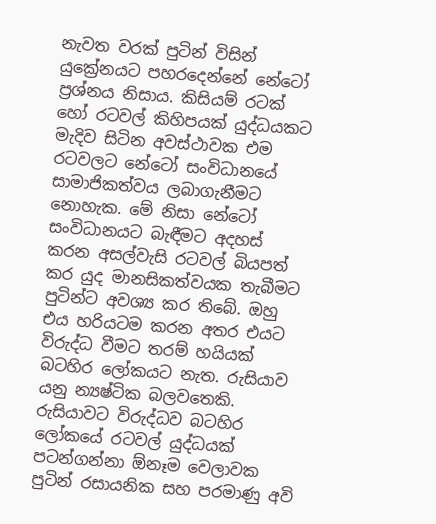නැවත වරක් පුටින් විසින් යුක්‍රේනයට පහරදෙන්නේ නේටෝ ප්‍රශ්නය නිසාය. කිසියම් රටක් හෝ රටවල් කිහිපයක් යුද්ධයකට මැදිව සිටින අවස්ථාවක එම රටවලට නේටෝ සංවිධානයේ සාමාජිකත්වය ලබාගැනීමට නොහැක. මේ නිසා නේටෝ සංවිධානයට බැඳීමට අදහස් කරන අසල්වැසි රටවල් බියපත් කර යුද මානසිකත්වයක තැබීමට පුටින්ට අවශ්‍ය කර තිබේ. ඔහු එය හරියටම කරන අතර එයට විරුද්ධ වීමට තරම් හයියක් බටහිර ලෝකයට නැත. රුසියාව යනු න්‍යෂ්ටික බලවතෙකි. රුසියාවට විරුද්ධව බටහිර ලෝකයේ රටවල් යුද්ධයක් පටන්ගන්නා ඕනෑම වෙලාවක පුටින් රසායනික සහ පරමාණු අවි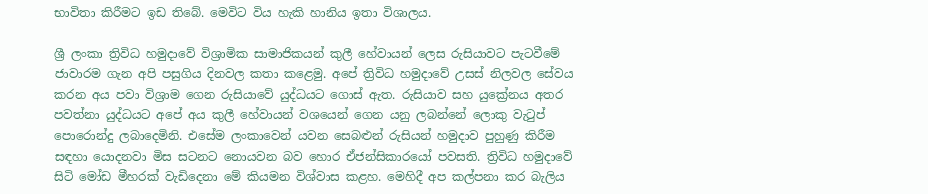භාවිතා කිරීමට ඉඩ තිබේ. මෙවිට විය හැකි හානිය ඉතා විශාලය.

ශ්‍රී ලංකා ත්‍රිවිධ හමුදාවේ විශ්‍රාමික සාමාජිකයන් කුලී හේවායන් ලෙස රුසියාවට පැටවීමේ ජාවාරම ගැන අපි පසුගිය දිනවල කතා කළෙමු. අපේ ත්‍රිවිධ හමුදාවේ උසස් නිලවල සේවය කරන අය පවා විශ්‍රාම ගෙන රුසියාවේ යුද්ධයට ගොස් ඇත. රුසියාව සහ යුක්‍රේනය අතර පවත්නා යුද්ධයට අපේ අය කුලී හේවායන් වශයෙන් ගෙන යනු ලබන්නේ ලොකු වැටුප් පොරොන්දු ලබාදෙමිනි. එසේම ලංකාවෙන් යවන සෙබළුන් රුසියන් හමුදාව පුහුණු කිරීම සඳහා යොදනවා මිස සටනට නොයවන බව හොර ඒජන්සිකාරයෝ පවසති. ත්‍රිවිධ හමුදාවේ සිටි මෝඩ මීහරක් වැඩිදෙනා මේ කියමන විශ්වාස කළහ. මෙහිදී අප කල්පනා කර බැලිය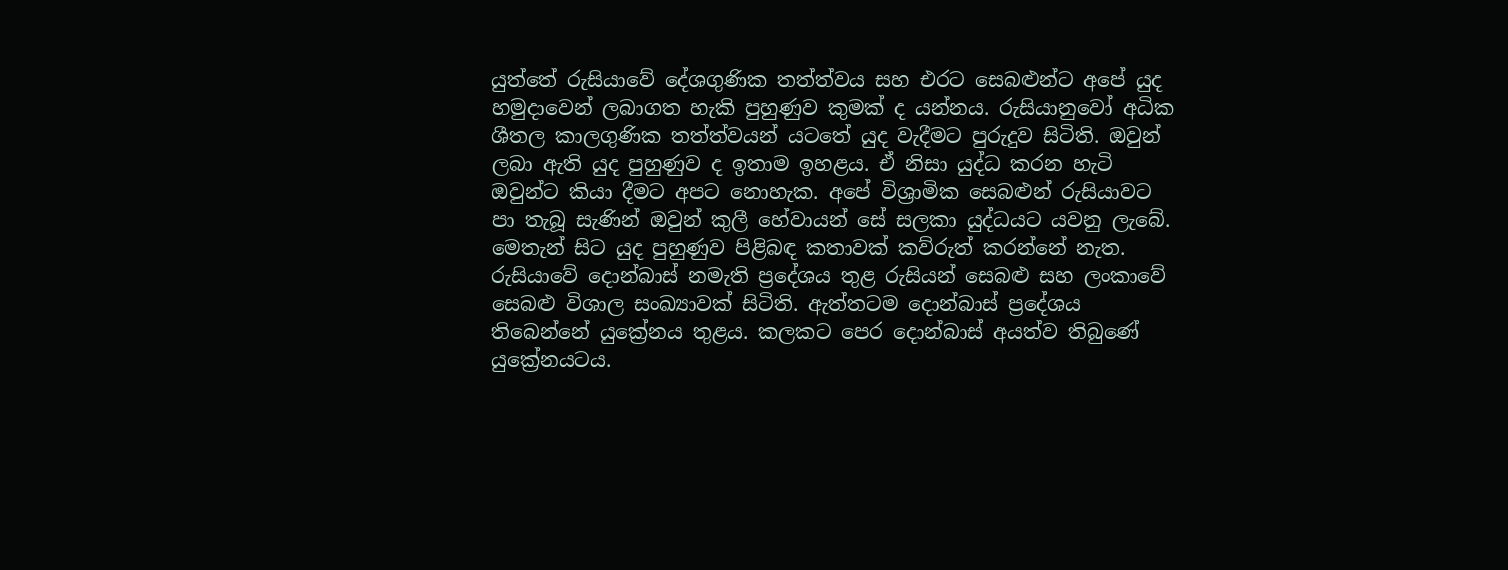යුත්තේ රුසියාවේ දේශගුණික තත්ත්වය සහ එරට සෙබළුන්ට අපේ යුද හමුදාවෙන් ලබාගත හැකි පුහුණුව කුමක් ද යන්නය. රුසියානුවෝ අධික ශීතල කාලගුණික තත්ත්වයන් යටතේ යුද වැදීමට පුරුදුව සිටිති. ඔවුන් ලබා ඇති යුද පුහුණුව ද ඉතාම ඉහළය. ඒ නිසා යුද්ධ කරන හැටි ඔවුන්ට කියා දීමට අපට නොහැක. අපේ විශ්‍රාමික සෙබළුන් රුසියාවට පා තැබූ සැණින් ඔවුන් කුලී හේවායන් සේ සලකා යුද්ධයට යවනු ලැබේ. මෙතැන් සිට යුද පුහුණුව පිළිබඳ කතාවක් කව්රුත් කරන්නේ නැත. රුසියාවේ දොන්බාස් නමැති ප්‍රදේශය තුළ රුසියන් සෙබළු සහ ලංකාවේ සෙබළු විශාල සංඛ්‍යාවක් සිටිති. ඇත්තටම දොන්බාස් ප්‍රදේශය තිබෙන්නේ යුක්‍රේනය තුළය. කලකට පෙර දොන්බාස් අයත්ව තිබුණේ යුක්‍රේනයටය.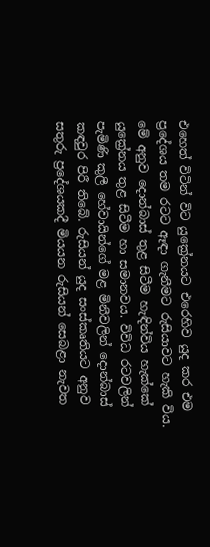එහෙත් විටින් විට යුක්‍රේනයට එරෙහිව යුද කර එම ප්‍රදේශය තම රටට ඈඳා ගැනීමට රුසියාවට හැකි විය. මේ අනුව දොන්බාස් තුළ සිටීම හැඳින්විය හැක්කේ යුක්‍රේනය තුළ සිටීම හා සමානවය. විවිධ රටවලින් පැමිණි කුලී හේවායින්ගේ මළ මිනීවලින් දොන්බාස් කඳවුර පිරී තිබේ. රුසියන් යුද සංස්කෘතියට අනුව සතුරු ප්‍රදේශයකදී මියයන රුසියන් සෙබළා නැවත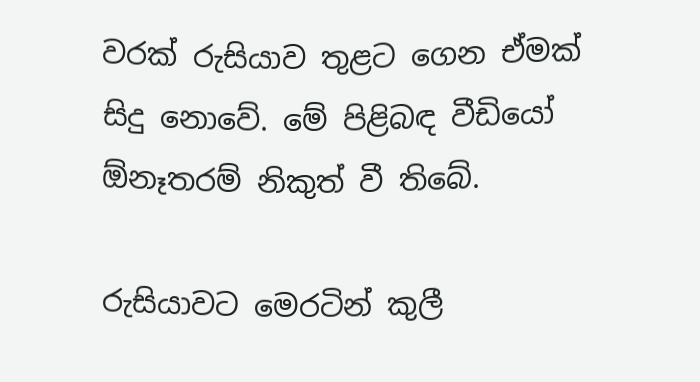වරක් රුසියාව තුළට ගෙන ඒමක් සිදු නොවේ. මේ පිළිබඳ වීඩියෝ ඕනෑතරම් නිකුත් වී තිබේ.

රුසියාවට මෙරටින් කුලී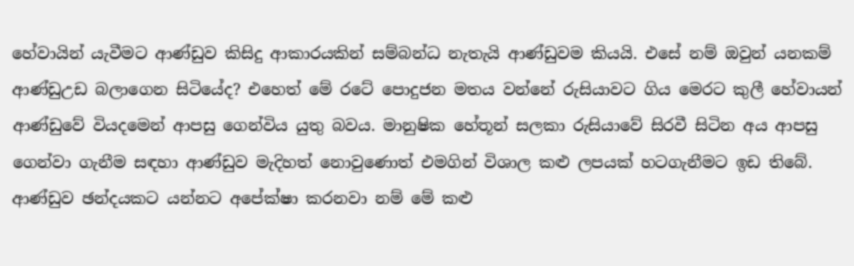හේවායින් යැවීමට ආණ්ඩුව කිසිදු ආකාරයකින් සම්බන්ධ නැතැයි ආණ්ඩුවම කියයි. එසේ නම් ඔවුන් යනකම් ආණ්ඩුඋඩ බලාගෙන සිටියේද? එහෙත් මේ රටේ පොදුජන මතය වන්නේ රුසියාවට ගිය මෙරට කුලී හේවායන් ආණ්ඩුවේ වියදමෙන් ආපසු ගෙන්විය යුතු බවය. මානුෂික හේතූන් සලකා රුසියාවේ සිරවී සිටින අය ආපසු ගෙන්වා ගැනීම සඳහා ආණ්ඩුව මැදිහත් නොවුණොත් එමගින් විශාල කළු ලපයක් හටගැනීමට ඉඩ තිබේ. ආණ්ඩුව ඡන්දයකට යන්නට අපේක්ෂා කරනවා නම් මේ කළු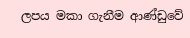ලපය මකා ගැනීම ආණ්ඩුවේ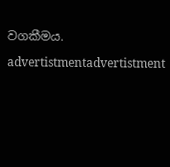වගකීමය.

advertistmentadvertistment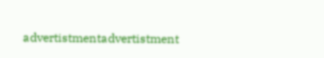advertistmentadvertistment